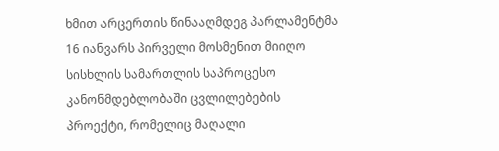ხმით არცერთის წინააღმდეგ პარლამენტმა 16 იანვარს პირველი მოსმენით მიიღო სისხლის სამართლის საპროცესო კანონმდებლობაში ცვლილებების პროექტი, რომელიც მაღალი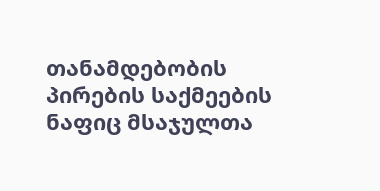თანამდებობის პირების საქმეების ნაფიც მსაჯულთა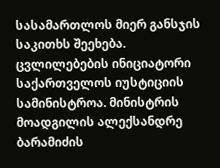სასამართლოს მიერ განსჯის საკითხს შეეხება.
ცვლილებების ინიციატორი საქართველოს იუსტიციის სამინისტროა. მინისტრის მოადგილის ალექსანდრე ბარამიძის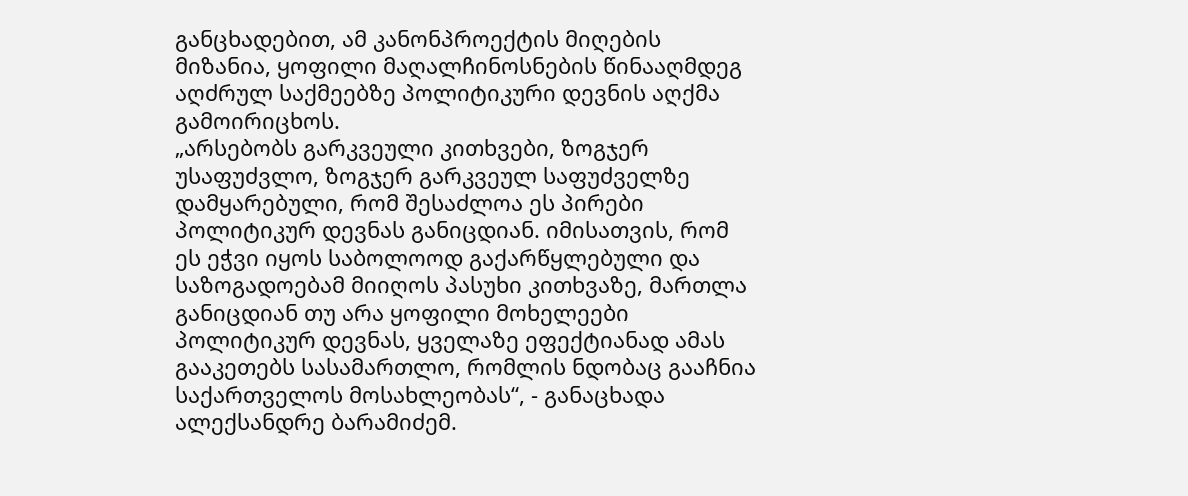განცხადებით, ამ კანონპროექტის მიღების მიზანია, ყოფილი მაღალჩინოსნების წინააღმდეგ აღძრულ საქმეებზე პოლიტიკური დევნის აღქმა გამოირიცხოს.
„არსებობს გარკვეული კითხვები, ზოგჯერ უსაფუძვლო, ზოგჯერ გარკვეულ საფუძველზე დამყარებული, რომ შესაძლოა ეს პირები პოლიტიკურ დევნას განიცდიან. იმისათვის, რომ ეს ეჭვი იყოს საბოლოოდ გაქარწყლებული და საზოგადოებამ მიიღოს პასუხი კითხვაზე, მართლა განიცდიან თუ არა ყოფილი მოხელეები პოლიტიკურ დევნას, ყველაზე ეფექტიანად ამას გააკეთებს სასამართლო, რომლის ნდობაც გააჩნია საქართველოს მოსახლეობას“, - განაცხადა ალექსანდრე ბარამიძემ.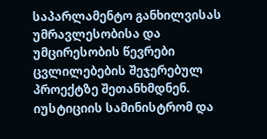საპარლამენტო განხილვისას უმრავლესობისა და უმცირესობის წევრები ცვლილებების შეჯერებულ პროექტზე შეთანხმდნენ. იუსტიციის სამინისტრომ და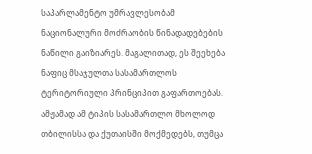საპარლამენტო უმრავლესობამ ნაციონალური მოძრაობის წინადადებების ნაწილი გაიზიარეს. მაგალითად, ეს შეეხება ნაფიც მსაჯულთა სასამართლოს ტერიტორიული პრინციპით გაფართოებას. ამჟამად ამ ტიპის სასამართლო მხოლოდ თბილისსა და ქუთაისში მოქმედებს, თუმცა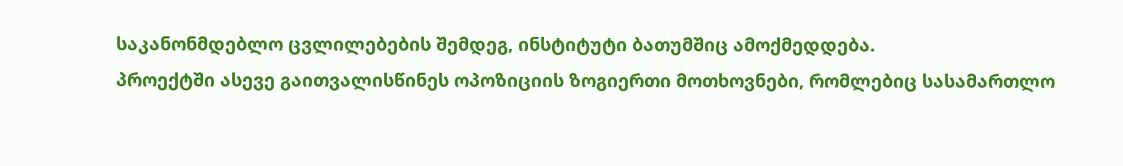საკანონმდებლო ცვლილებების შემდეგ, ინსტიტუტი ბათუმშიც ამოქმედდება.
პროექტში ასევე გაითვალისწინეს ოპოზიციის ზოგიერთი მოთხოვნები, რომლებიც სასამართლო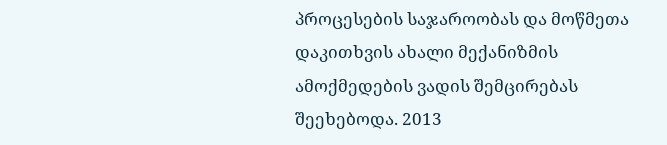პროცესების საჯაროობას და მოწმეთა დაკითხვის ახალი მექანიზმის ამოქმედების ვადის შემცირებას შეეხებოდა. 2013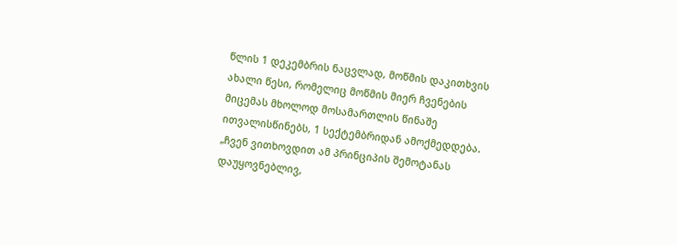წლის 1 დეკემბრის ნაცვლად, მოწმის დაკითხვის ახალი წესი, რომელიც მოწმის მიერ ჩვენების მიცემას მხოლოდ მოსამართლის წინაშე ითვალისწინებს, 1 სექტემბრიდან ამოქმედდება.
„ჩვენ ვითხოვდით ამ პრინციპის შემოტანას დაუყოვნებლივ,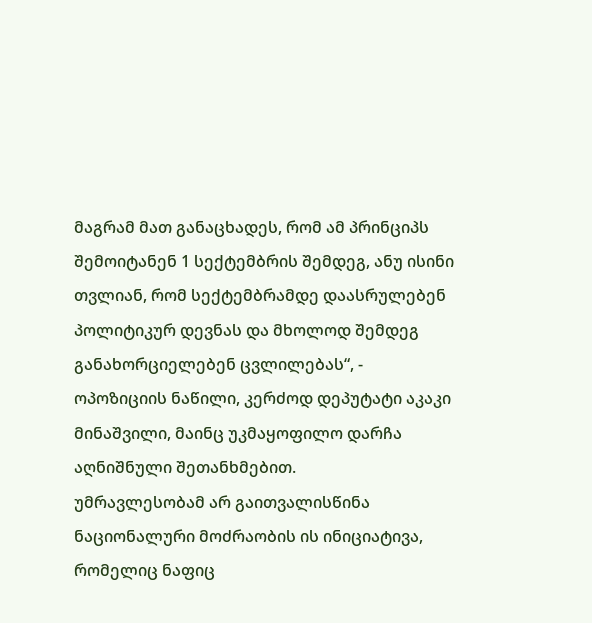მაგრამ მათ განაცხადეს, რომ ამ პრინციპს შემოიტანენ 1 სექტემბრის შემდეგ, ანუ ისინი თვლიან, რომ სექტემბრამდე დაასრულებენ პოლიტიკურ დევნას და მხოლოდ შემდეგ განახორციელებენ ცვლილებას“, - ოპოზიციის ნაწილი, კერძოდ დეპუტატი აკაკი მინაშვილი, მაინც უკმაყოფილო დარჩა აღნიშნული შეთანხმებით.
უმრავლესობამ არ გაითვალისწინა ნაციონალური მოძრაობის ის ინიციატივა, რომელიც ნაფიც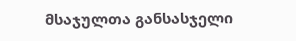მსაჯულთა განსასჯელი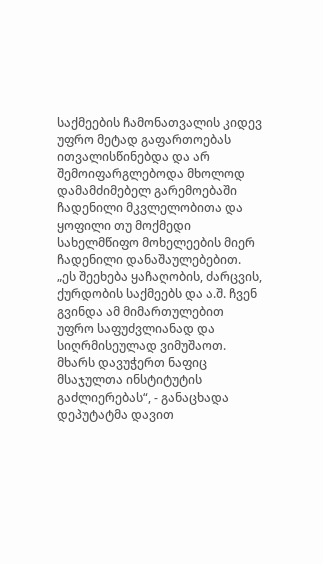საქმეების ჩამონათვალის კიდევ უფრო მეტად გაფართოებას ითვალისწინებდა და არ შემოიფარგლებოდა მხოლოდ დამამძიმებელ გარემოებაში ჩადენილი მკვლელობითა და ყოფილი თუ მოქმედი სახელმწიფო მოხელეების მიერ ჩადენილი დანაშაულებებით.
„ეს შეეხება ყაჩაღობის, ძარცვის, ქურდობის საქმეებს და ა.შ. ჩვენ გვინდა ამ მიმართულებით უფრო საფუძვლიანად და სიღრმისეულად ვიმუშაოთ. მხარს დავუჭერთ ნაფიც მსაჯულთა ინსტიტუტის გაძლიერებას“, - განაცხადა დეპუტატმა დავით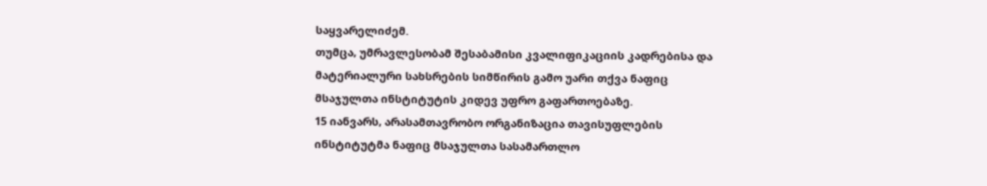საყვარელიძემ.
თუმცა, უმრავლესობამ შესაბამისი კვალიფიკაციის კადრებისა და მატერიალური სახსრების სიმწირის გამო უარი თქვა ნაფიც მსაჯულთა ინსტიტუტის კიდევ უფრო გაფართოებაზე.
15 იანვარს, არასამთავრობო ორგანიზაცია თავისუფლების ინსტიტუტმა ნაფიც მსაჯულთა სასამართლო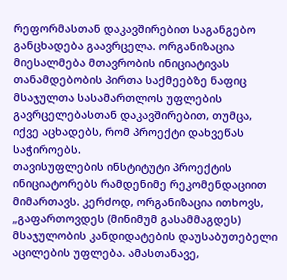რეფორმასთან დაკავშირებით საგანგებო განცხადება გაავრცელა. ორგანიზაცია მიესალმება მთავრობის ინიციატივას თანამდებობის პირთა საქმეებზე ნაფიც მსაჯულთა სასამართლოს უფლების გავრცელებასთან დაკავშირებით, თუმცა, იქვე აცხადებს, რომ პროექტი დახვეწას საჭიროებს.
თავისუფლების ინსტიტუტი პროექტის ინიციატორებს რამდენიმე რეკომენდაციით მიმართავს. კერძოდ, ორგანიზაცია ითხოვს, „გაფართოვდეს (მინიმუმ გასამმაგდეს) მსაჯულობის კანდიდატების დაუსაბუთებელი აცილების უფლება. ამასთანავე,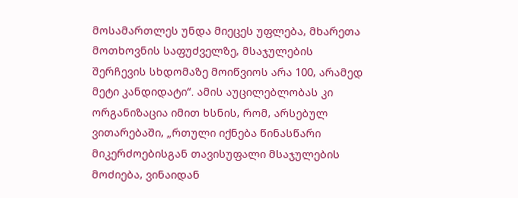მოსამართლეს უნდა მიეცეს უფლება, მხარეთა მოთხოვნის საფუძველზე, მსაჯულების შერჩევის სხდომაზე მოიწვიოს არა 100, არამედ მეტი კანდიდატი“. ამის აუცილებლობას კი ორგანიზაცია იმით ხსნის, რომ, არსებულ ვითარებაში, „რთული იქნება წინასწარი მიკერძოებისგან თავისუფალი მსაჯულების მოძიება, ვინაიდან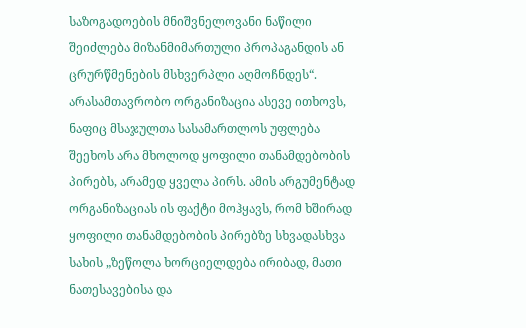საზოგადოების მნიშვნელოვანი ნაწილი შეიძლება მიზანმიმართული პროპაგანდის ან ცრურწმენების მსხვერპლი აღმოჩნდეს“.
არასამთავრობო ორგანიზაცია ასევე ითხოვს, ნაფიც მსაჯულთა სასამართლოს უფლება შეეხოს არა მხოლოდ ყოფილი თანამდებობის პირებს, არამედ ყველა პირს. ამის არგუმენტად ორგანიზაციას ის ფაქტი მოჰყავს, რომ ხშირად ყოფილი თანამდებობის პირებზე სხვადასხვა სახის „ზეწოლა ხორციელდება ირიბად, მათი ნათესავებისა და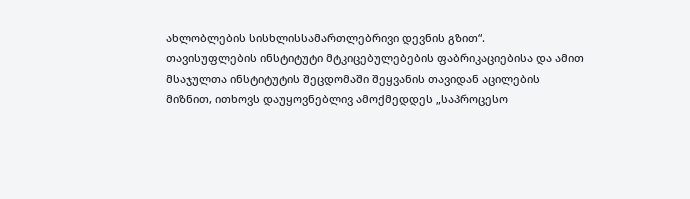ახლობლების სისხლისსამართლებრივი დევნის გზით“.
თავისუფლების ინსტიტუტი მტკიცებულებების ფაბრიკაციებისა და ამით მსაჯულთა ინსტიტუტის შეცდომაში შეყვანის თავიდან აცილების მიზნით, ითხოვს დაუყოვნებლივ ამოქმედდეს „საპროცესო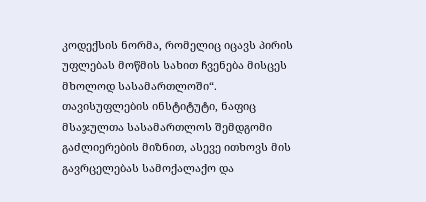კოდექსის ნორმა, რომელიც იცავს პირის უფლებას მოწმის სახით ჩვენება მისცეს მხოლოდ სასამართლოში“.
თავისუფლების ინსტიტუტი, ნაფიც მსაჯულთა სასამართლოს შემდგომი გაძლიერების მიზნით, ასევე ითხოვს მის გავრცელებას სამოქალაქო და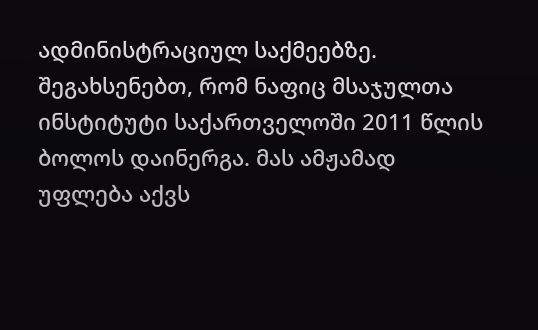ადმინისტრაციულ საქმეებზე.
შეგახსენებთ, რომ ნაფიც მსაჯულთა ინსტიტუტი საქართველოში 2011 წლის ბოლოს დაინერგა. მას ამჟამად უფლება აქვს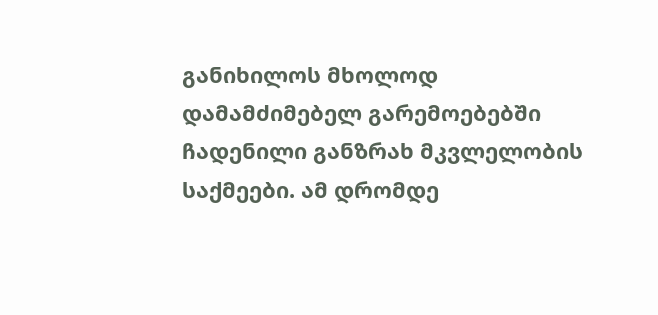განიხილოს მხოლოდ დამამძიმებელ გარემოებებში ჩადენილი განზრახ მკვლელობის საქმეები. ამ დრომდე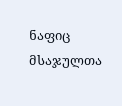ნაფიც მსაჯულთა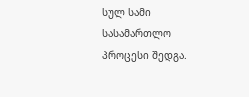სულ სამი სასამართლო პროცესი შედგა.